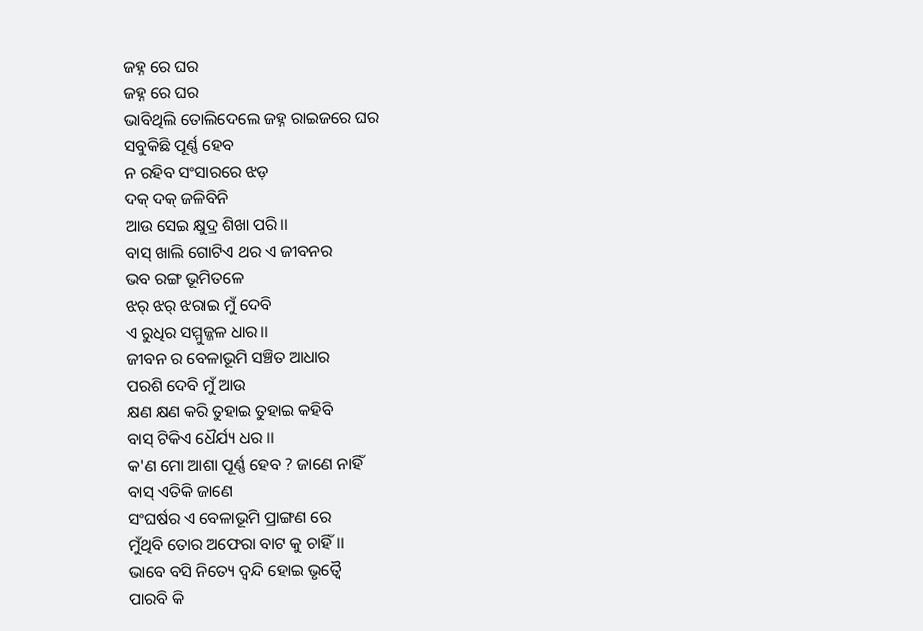ଜହ୍ନ ରେ ଘର
ଜହ୍ନ ରେ ଘର
ଭାବିଥିଲି ତୋଲିଦେଲେ ଜହ୍ନ ରାଇଜରେ ଘର
ସବୁକିଛି ପୂର୍ଣ୍ଣ ହେବ
ନ ରହିବ ସଂସାରରେ ଝଡ଼
ଦକ୍ ଦକ୍ ଜଳିବିନି
ଆଉ ସେଇ କ୍ଷୁଦ୍ର ଶିଖା ପରି।।
ବାସ୍ ଖାଲି ଗୋଟିଏ ଥର ଏ ଜୀବନର
ଭବ ରଙ୍ଗ ଭୂମିତଳେ
ଝର୍ ଝର୍ ଝରାଇ ମୁଁ ଦେବି
ଏ ରୁଧିର ସମ୍ମୁଜ୍ଜଳ ଧାର।।
ଜୀବନ ର ବେଳାଭୂମି ସଞ୍ଚିତ ଆଧାର
ପରଶି ଦେବି ମୁଁ ଆଉ
କ୍ଷଣ କ୍ଷଣ କରି ତୁହାଇ ତୁହାଇ କହିବି
ବାସ୍ ଟିକିଏ ଧୈର୍ଯ୍ୟ ଧର ।।
କ'ଣ ମୋ ଆଶା ପୂର୍ଣ୍ଣ ହେବ ? ଜାଣେ ନାହିଁ
ବାସ୍ ଏତିକି ଜାଣେ
ସଂଘର୍ଷର ଏ ବେଳାଭୂମି ପ୍ରାଙ୍ଗଣ ରେ
ମୁଁଥିବି ତୋର ଅଫେରା ବାଟ କୁ ଚାହିଁ।।
ଭାବେ ବସି ନିତ୍ୟେ ଦ୍ବନ୍ଦି ହୋଇ ଭୃତ୍ବୈ
ପାରବି କି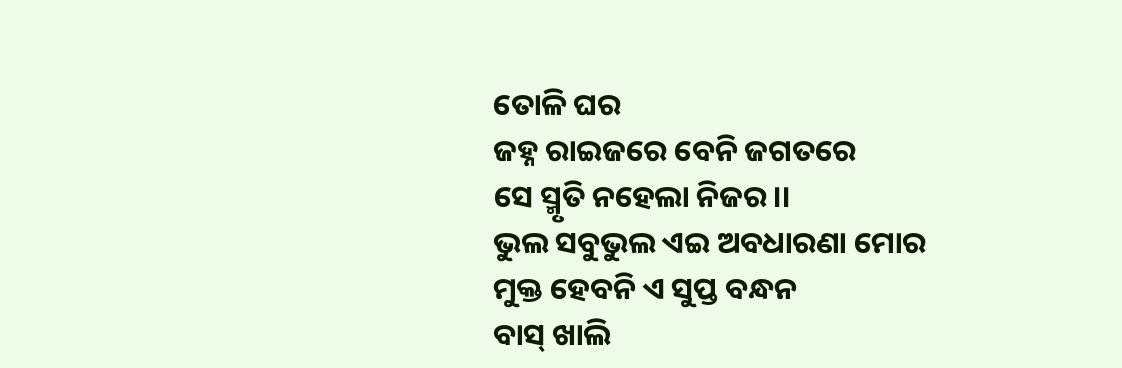ତୋଳି ଘର
ଜହ୍ନ ରାଇଜରେ ବେନି ଜଗତରେ
ସେ ସ୍ମୃତି ନହେଲା ନିଜର।।
ଭୁଲ ସବୁଭୁଲ ଏଇ ଅବଧାରଣା ମୋର
ମୁକ୍ତ ହେବନି ଏ ସୁପ୍ତ ବନ୍ଧନ
ବାସ୍ ଖାଲି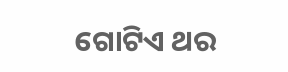ଗୋଟିଏ ଥର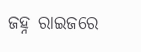ଜହ୍ନ ରାଇଜରେ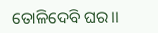ତୋଳିଦେବି ଘର।।